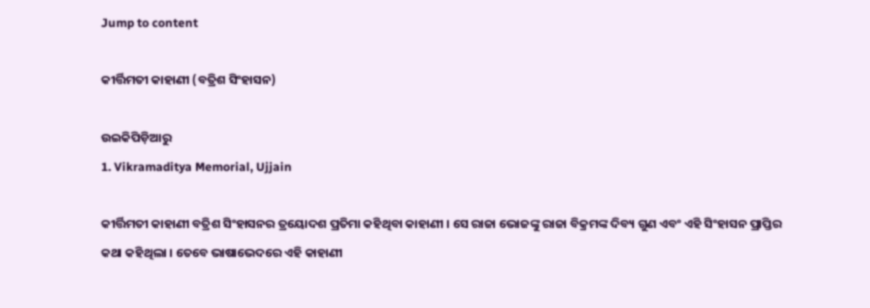Jump to content

କୀର୍ତ୍ତିମତୀ କାହାଣୀ (ବତ୍ରିଶ ସିଂହାସନ)

ଉଇକିପିଡ଼ିଆ‌ରୁ
1. Vikramaditya Memorial, Ujjain

କୀର୍ତ୍ତିମତୀ କାହାଣୀ ବତ୍ରିଶ ସିଂହାସନର ତ୍ରୟୋଦଶ ପ୍ରତିମା କହିଥିବା କାହାଣୀ । ସେ ରାଜା ଭୋଜଙ୍କୁ ରାଜା ବିକ୍ରମଙ୍କ ଦିବ୍ୟ ଗୁଣ ଏବଂ ଏହି ସିଂହାସନ ପ୍ରାପ୍ତିର କଥା କହିଥିଲା । ତେବେ ଭାଷାଭେଦରେ ଏହି କାହାଣୀ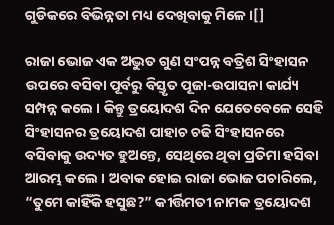ଗୁଡିକରେ ବିଭିନ୍ନତା ମଧ୍ୟ ଦେଖିବାକୁ ମିଳେ।[]

ରାଜା ଭୋଜ ଏକ ଅଦ୍ଭୁତ ଗୁଣ ସଂପନ୍ନ ବତ୍ରିଶ ସିଂହାସନ ଉପରେ ବସିବା ପୂର୍ବରୁ ବିସ୍ତୃତ ପୂଜା-ଉପାସନା କାର୍ଯ୍ୟ ସମ୍ପନ୍ନ କଲେ । କିନ୍ତୁ ତ୍ରୟୋଦଶ ଦିନ ଯେତେବେଳେ ସେହି ସିଂହାସନର ତ୍ରୟୋଦଶ ପାହାଚ ଚଢି ସିଂହାସନରେ ବସିବାକୁ ଉଦ୍ୟତ ହୁଅନ୍ତେ, ସେଥିରେ ଥିବା ପ୍ରତିମା ହସିବା ଆରମ୍ଭ କଲେ । ଅବାକ ହୋଇ ରାଜା ଭୋଜ ପଚାରିଲେ, “ତୁମେ କାହିଁକି ହସୁଛ?” କୀର୍ତ୍ତିମତୀ ନାମକ ତ୍ରୟୋଦଶ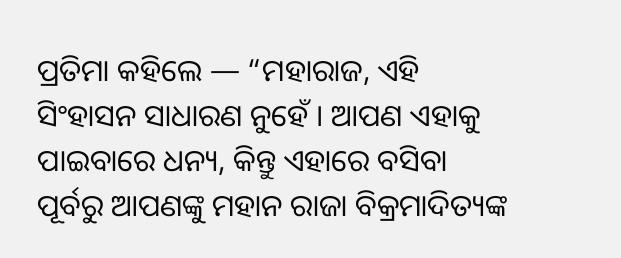ପ୍ରତିମା କହିଲେ — “ମହାରାଜ, ଏହି ସିଂହାସନ ସାଧାରଣ ନୁହେଁ । ଆପଣ ଏହାକୁ ପାଇବାରେ ଧନ୍ୟ, କିନ୍ତୁ ଏହାରେ ବସିବା ପୂର୍ବରୁ ଆପଣଙ୍କୁ ମହାନ ରାଜା ବିକ୍ରମାଦିତ୍ୟଙ୍କ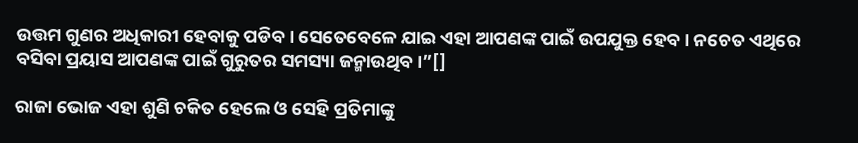ଉତ୍ତମ ଗୁଣର ଅଧିକାରୀ ହେବାକୁ ପଡିବ। ସେତେବେଳେ ଯାଇ ଏହା ଆପଣଙ୍କ ପାଇଁ ଉପଯୁକ୍ତ ହେବ । ନଚେତ ଏଥିରେ ବସିବା ପ୍ରୟାସ ଆପଣଙ୍କ ପାଇଁ ଗୁରୁତର ସମସ୍ୟା ଜନ୍ମାଉଥିବ।”[]

ରାଜା ଭୋଜ ଏହା ଶୁଣି ଚକିତ ହେଲେ ଓ ସେହି ପ୍ରତିମାଙ୍କୁ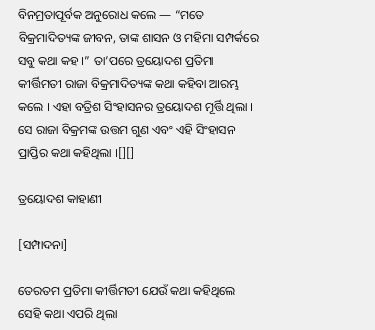ବିନମ୍ରତାପୂର୍ବକ ଅନୁରୋଧ କଲେ — “ମତେ ବିକ୍ରମାଦିତ୍ୟଙ୍କ ଜୀବନ, ତାଙ୍କ ଶାସନ ଓ ମହିମା ସମ୍ପର୍କରେ ସବୁ କଥା କହ ।” ତା’ପରେ ତ୍ରୟୋଦଶ ପ୍ରତିମା କୀର୍ତ୍ତିମତୀ ରାଜା ବିକ୍ରମାଦିତ୍ୟଙ୍କ କଥା କହିବା ଆରମ୍ଭ କଲେ । ଏହା ବତ୍ରିଶ ସିଂହାସନର ତ୍ରୟୋଦଶ ମୂର୍ତ୍ତି ଥିଲା । ସେ ରାଜା ବିକ୍ରମଙ୍କ ଉତ୍ତମ ଗୁଣ ଏବଂ ଏହି ସିଂହାସନ ପ୍ରାପ୍ତିର କଥା କହିଥିଲା ।[][]

ତ୍ରୟୋଦଶ କାହାଣୀ

[ସମ୍ପାଦନା]

ତେରତମ ପ୍ରତିମା କୀର୍ତ୍ତିମତୀ ଯେଉଁ କଥା କହିଥିଲେ ସେହି କଥା ଏପରି ଥିଲା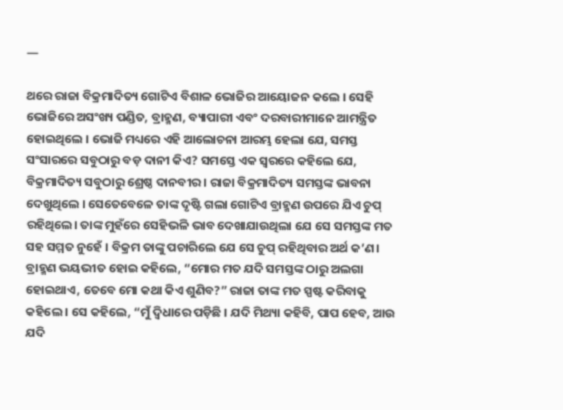—

ଥରେ ରାଜା ବିକ୍ରମାଦିତ୍ୟ ଗୋଟିଏ ବିଶାଳ ଭୋଜିର ଆୟୋଜନ କଲେ । ସେହି ଭୋଜିରେ ଅସଂଖ୍ୟ ପଣ୍ଡିତ, ବ୍ରାହ୍ମଣ, ବ୍ୟାପାରୀ ଏବଂ ଦରବାରୀମାନେ ଆମନ୍ତ୍ରିତ ହୋଇଥିଲେ । ଭୋଜି ମଧ୍ୟରେ ଏହି ଆଲୋଚନା ଆରମ୍ଭ ହେଲା ଯେ, ସମସ୍ତ ସଂସାରରେ ସବୁଠାରୁ ବଡ଼ ଦାନୀ କିଏ? ସମସ୍ତେ ଏକ ସ୍ୱରରେ କହିଲେ ଯେ, ବିକ୍ରମାଦିତ୍ୟ ସବୁଠାରୁ ଶ୍ରେଷ୍ଠ ଦାନବୀର । ରାଜା ବିକ୍ରମାଦିତ୍ୟ ସମସ୍ତଙ୍କ ଭାବନା ଦେଖୁଥିଲେ । ସେତେବେଳେ ତାଙ୍କ ଦୃଷ୍ଟି ଗଲା ଗୋଟିଏ ବ୍ରାହ୍ମଣ ଉପରେ ଯିଏ ଚୁପ୍‌ ରହିଥିଲେ। ତାଙ୍କ ମୁହଁରେ ସେହିଭଳି ଭାବ ଦେଖାଯାଉଥିଲା ଯେ ସେ ସମସ୍ତଙ୍କ ମତ ସହ ସମ୍ମତ ନୁହେଁ । ବିକ୍ରମ ତାଙ୍କୁ ପଚାରିଲେ ଯେ ସେ ଚୁପ୍‌ ରହିଥିବାର ଅର୍ଥ କ’ଣ। ବ୍ରାହ୍ମଣ ଭୟଭୀତ ହୋଇ କହିଲେ, “ମୋର ମତ ଯଦି ସମସ୍ତଙ୍କ ଠାରୁ ଅଲଗା ହୋଇଥାଏ, ତେବେ ମୋ କଥା କିଏ ଶୁଣିବ?” ରାଜା ତାଙ୍କ ମତ ସ୍ପଷ୍ଟ କରିବାକୁ କହିଲେ । ସେ କହିଲେ, “ମୁଁ ଦ୍ୱିଧାରେ ପଡ଼ିଛି । ଯଦି ମିଥ୍ୟା କହିବି, ପାପ ହେବ, ଆଉ ଯଦି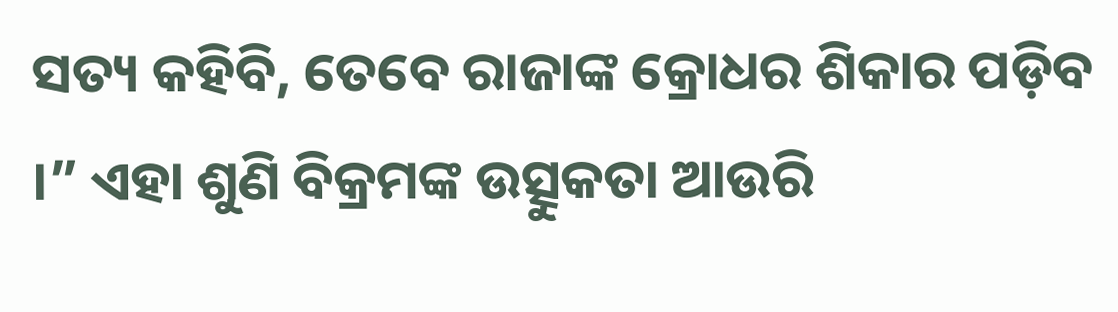ସତ୍ୟ କହିବି, ତେବେ ରାଜାଙ୍କ କ୍ରୋଧର ଶିକାର ପଡ଼ିବ ।” ଏହା ଶୁଣି ବିକ୍ରମଙ୍କ ଉତ୍ସୁକତା ଆଉରି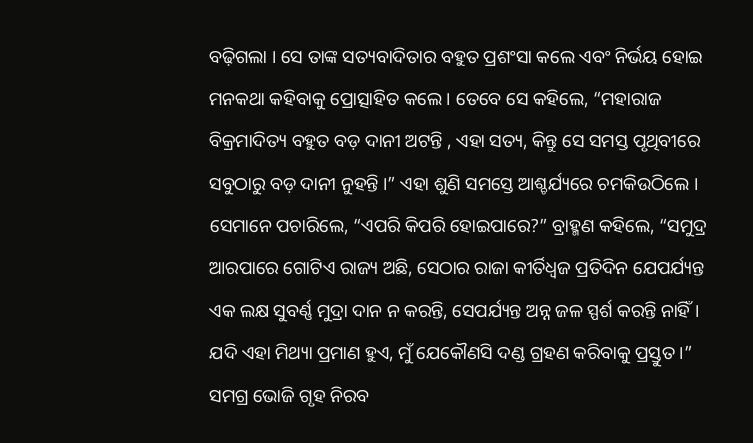ବଢ଼ିଗଲା । ସେ ତାଙ୍କ ସତ୍ୟବାଦିତାର ବହୁତ ପ୍ରଶଂସା କଲେ ଏବଂ ନିର୍ଭୟ ହୋଇ ମନକଥା କହିବାକୁ ପ୍ରୋତ୍ସାହିତ କଲେ । ତେବେ ସେ କହିଲେ, “ମହାରାଜ ବିକ୍ରମାଦିତ୍ୟ ବହୁତ ବଡ଼ ଦାନୀ ଅଟନ୍ତି , ଏହା ସତ୍ୟ, କିନ୍ତୁ ସେ ସମସ୍ତ ପୃଥିବୀରେ ସବୁଠାରୁ ବଡ଼ ଦାନୀ ନୁହନ୍ତି ।” ଏହା ଶୁଣି ସମସ୍ତେ ଆଶ୍ଚର୍ଯ୍ୟରେ ଚମକିଉଠିଲେ । ସେମାନେ ପଚାରିଲେ, “ଏପରି କିପରି ହୋଇପାରେ?” ବ୍ରାହ୍ମଣ କହିଲେ, “ସମୁଦ୍ର ଆରପାରେ ଗୋଟିଏ ରାଜ୍ୟ ଅଛି, ସେଠାର ରାଜା କୀର୍ତିଧ୍ୱଜ ପ୍ରତିଦିନ ଯେପର୍ଯ୍ୟନ୍ତ ଏକ ଲକ୍ଷ ସୁବର୍ଣ୍ଣ ମୁଦ୍ରା ଦାନ ନ କରନ୍ତି, ସେପର୍ଯ୍ୟନ୍ତ ଅନ୍ନ ଜଳ ସ୍ପର୍ଶ କରନ୍ତି ନାହିଁ । ଯଦି ଏହା ମିଥ୍ୟା ପ୍ରମାଣ ହୁଏ, ମୁଁ ଯେକୌଣସି ଦଣ୍ଡ ଗ୍ରହଣ କରିବାକୁ ପ୍ରସ୍ତୁତ ।” ସମଗ୍ର ଭୋଜି ଗୃହ ନିରବ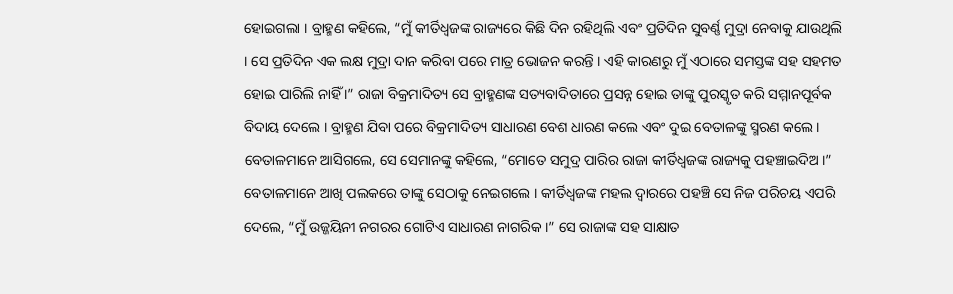ହୋଇଗଲା । ବ୍ରାହ୍ମଣ କହିଲେ, “ମୁଁ କୀର୍ତିଧ୍ୱଜଙ୍କ ରାଜ୍ୟରେ କିଛି ଦିନ ରହିଥିଲି ଏବଂ ପ୍ରତିଦିନ ସୁବର୍ଣ୍ଣ ମୁଦ୍ରା ନେବାକୁ ଯାଉଥିଲି । ସେ ପ୍ରତିଦିନ ଏକ ଲକ୍ଷ ମୁଦ୍ରା ଦାନ କରିବା ପରେ ମାତ୍ର ଭୋଜନ କରନ୍ତି । ଏହି କାରଣରୁ ମୁଁ ଏଠାରେ ସମସ୍ତଙ୍କ ସହ ସହମତ ହୋଇ ପାରିଲି ନାହିଁ ।” ରାଜା ବିକ୍ରମାଦିତ୍ୟ ସେ ବ୍ରାହ୍ମଣଙ୍କ ସତ୍ୟବାଦିତାରେ ପ୍ରସନ୍ନ ହୋଇ ତାଙ୍କୁ ପୁରସ୍କୃତ କରି ସମ୍ମାନପୂର୍ବକ ବିଦାୟ ଦେଲେ । ବ୍ରାହ୍ମଣ ଯିବା ପରେ ବିକ୍ରମାଦିତ୍ୟ ସାଧାରଣ ବେଶ ଧାରଣ କଲେ ଏବଂ ଦୁଇ ବେତାଳଙ୍କୁ ସ୍ମରଣ କଲେ। ବେତାଳମାନେ ଆସିଗଲେ, ସେ ସେମାନଙ୍କୁ କହିଲେ, “ମୋତେ ସମୁଦ୍ର ପାରିର ରାଜା କୀର୍ତିଧ୍ୱଜଙ୍କ ରାଜ୍ୟକୁ ପହଞ୍ଚାଇଦିଅ ।” ବେତାଳମାନେ ଆଖି ପଲକରେ ତାଙ୍କୁ ସେଠାକୁ ନେଇଗଲେ । କୀର୍ତିଧ୍ୱଜଙ୍କ ମହଲ ଦ୍ୱାରରେ ପହଞ୍ଚି ସେ ନିଜ ପରିଚୟ ଏପରି ଦେଲେ, “ମୁଁ ଉଜ୍ଜୟିନୀ ନଗରର ଗୋଟିଏ ସାଧାରଣ ନାଗରିକ ।” ସେ ରାଜାଙ୍କ ସହ ସାକ୍ଷାତ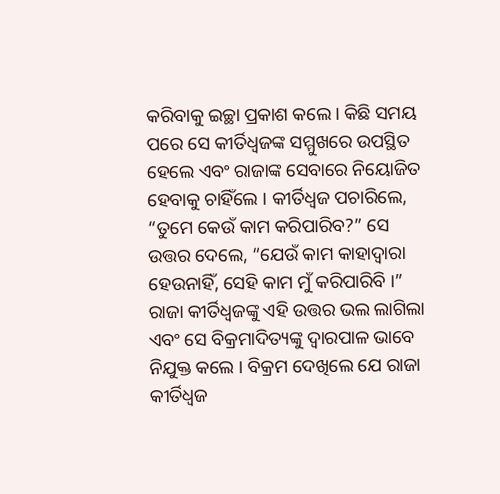କରିବାକୁ ଇଚ୍ଛା ପ୍ରକାଶ କଲେ। କିଛି ସମୟ ପରେ ସେ କୀର୍ତିଧ୍ୱଜଙ୍କ ସମ୍ମୁଖରେ ଉପସ୍ଥିତ ହେଲେ ଏବଂ ରାଜାଙ୍କ ସେବାରେ ନିୟୋଜିତ ହେବାକୁ ଚାହିଁଲେ । କୀର୍ତିଧ୍ୱଜ ପଚାରିଲେ, “ତୁମେ କେଉଁ କାମ କରିପାରିବ?” ସେ ଉତ୍ତର ଦେଲେ, “ଯେଉଁ କାମ କାହାଦ୍ଵାରା ହେଉନାହିଁ, ସେହି କାମ ମୁଁ କରିପାରିବି ।” ରାଜା କୀର୍ତିଧ୍ୱଜଙ୍କୁ ଏହି ଉତ୍ତର ଭଲ ଲାଗିଲା ଏବଂ ସେ ବିକ୍ରମାଦିତ୍ୟଙ୍କୁ ଦ୍ୱାରପାଳ ଭାବେ ନିଯୁକ୍ତ କଲେ । ବିକ୍ରମ ଦେଖିଲେ ଯେ ରାଜା କୀର୍ତିଧ୍ୱଜ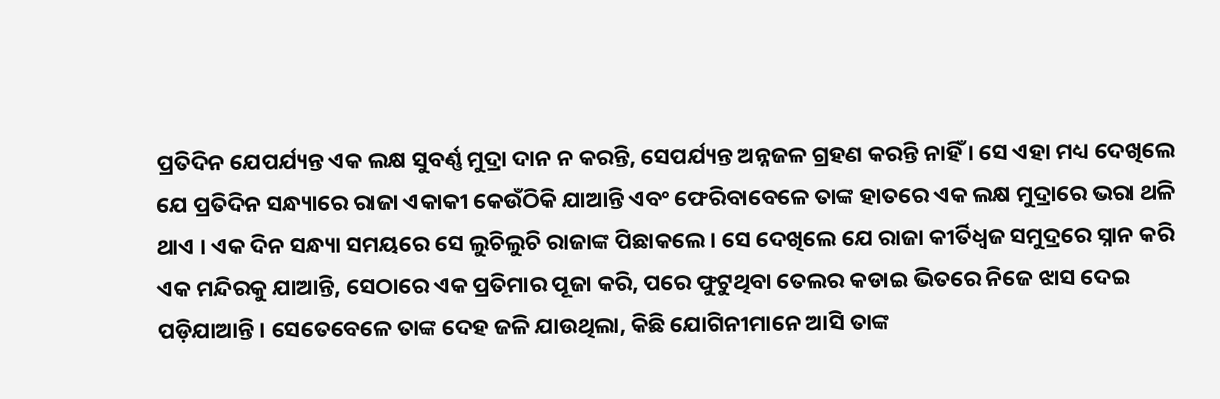ପ୍ରତିଦିନ ଯେପର୍ଯ୍ୟନ୍ତ ଏକ ଲକ୍ଷ ସୁବର୍ଣ୍ଣ ମୁଦ୍ରା ଦାନ ନ କରନ୍ତି, ସେପର୍ଯ୍ୟନ୍ତ ଅନ୍ନଜଳ ଗ୍ରହଣ କରନ୍ତି ନାହିଁ । ସେ ଏହା ମଧ୍ୟ ଦେଖିଲେ ଯେ ପ୍ରତିଦିନ ସନ୍ଧ୍ୟାରେ ରାଜା ଏକାକୀ କେଉଁଠିକି ଯାଆନ୍ତି ଏବଂ ଫେରିବାବେଳେ ତାଙ୍କ ହାତରେ ଏକ ଲକ୍ଷ ମୁଦ୍ରାରେ ଭରା ଥଳି ଥାଏ । ଏକ ଦିନ ସନ୍ଧ୍ୟା ସମୟରେ ସେ ଲୁଚିଲୁଚି ରାଜାଙ୍କ ପିଛାକଲେ। ସେ ଦେଖିଲେ ଯେ ରାଜା କୀର୍ତିଧ୍ୱଜ ସମୁଦ୍ରରେ ସ୍ନାନ କରି ଏକ ମନ୍ଦିରକୁ ଯାଆନ୍ତି, ସେଠାରେ ଏକ ପ୍ରତିମାର ପୂଜା କରି, ପରେ ଫୁଟୁଥିବା ତେଲର କଡାଇ ଭିତରେ ନିଜେ ଝାସ ଦେଇ ପଡ଼ିଯାଆନ୍ତି । ସେତେବେଳେ ତାଙ୍କ ଦେହ ଜଳି ଯାଉଥିଲା, କିଛି ଯୋଗିନୀମାନେ ଆସି ତାଙ୍କ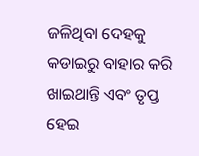ଜଳିଥିବା ଦେହକୁ କଡାଇରୁ ବାହାର କରି ଖାଇଥାନ୍ତି ଏବଂ ତୃପ୍ତ ହେଇ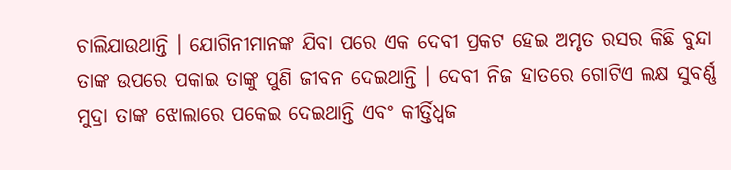ଚାଲିଯାଉଥାନ୍ତି । ଯୋଗିନୀମାନଙ୍କ ଯିବା ପରେ ଏକ ଦେବୀ ପ୍ରକଟ ହେଇ ଅମୃତ ରସର କିଛି ବୁନ୍ଦା ତାଙ୍କ ଉପରେ ପକାଇ ତାଙ୍କୁ ପୁଣି ଜୀବନ ଦେଇଥାନ୍ତି । ଦେବୀ ନିଜ ହାତରେ ଗୋଟିଏ ଲକ୍ଷ ସୁବର୍ଣ୍ଣ ମୁଦ୍ରା ତାଙ୍କ ଝୋଲାରେ ପକେଇ ଦେଇଥାନ୍ତି ଏବଂ କୀର୍ତ୍ତିଧ୍ୱଜ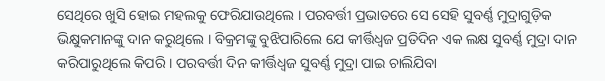ସେଥିରେ ଖୁସି ହୋଇ ମହଲକୁ ଫେରିଯାଉଥିଲେ । ପରବର୍ତ୍ତୀ ପ୍ରଭାତରେ ସେ ସେହି ସୁବର୍ଣ୍ଣ ମୁଦ୍ରାଗୁଡ଼ିକ ଭିକ୍ଷୁକମାନଙ୍କୁ ଦାନ କରୁଥିଲେ । ବିକ୍ରମଙ୍କୁ ବୁଝିପାରିଲେ ଯେ କୀର୍ତ୍ତିଧ୍ୱଜ ପ୍ରତିଦିନ ଏକ ଲକ୍ଷ ସୁବର୍ଣ୍ଣ ମୁଦ୍ରା ଦାନ କରିପାରୁଥିଲେ କିପରି । ପରବର୍ତ୍ତୀ ଦିନ କୀର୍ତ୍ତିଧ୍ୱଜ ସୁବର୍ଣ୍ଣ ମୁଦ୍ରା ପାଇ ଚାଲିଯିବା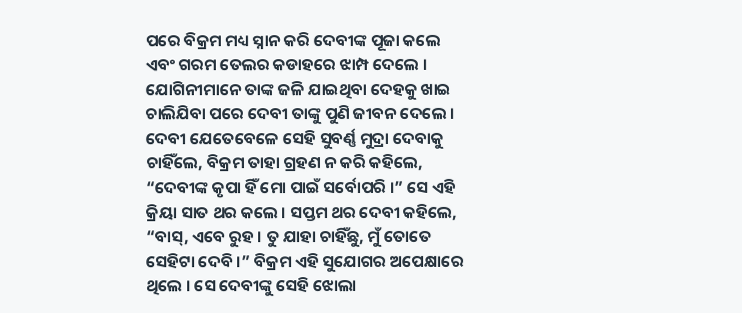ପରେ ବିକ୍ରମ ମଧ୍ୟ ସ୍ନାନ କରି ଦେବୀଙ୍କ ପୂଜା କଲେ ଏବଂ ଗରମ ତେଲର କଡାହରେ ଝାମ୍ପ ଦେଲେ । ଯୋଗିନୀମାନେ ତାଙ୍କ ଜଳି ଯାଇଥିବା ଦେହକୁ ଖାଇ ଚାଲିଯିବା ପରେ ଦେବୀ ତାଙ୍କୁ ପୁଣି ଜୀବନ ଦେଲେ । ଦେବୀ ଯେତେବେଳେ ସେହି ସୁବର୍ଣ୍ଣ ମୁଦ୍ରା ଦେବାକୁ ଚାହିଁଲେ, ବିକ୍ରମ ତାହା ଗ୍ରହଣ ନ କରି କହିଲେ, “ଦେବୀଙ୍କ କୃପା ହିଁ ମୋ ପାଇଁ ସର୍ବୋପରି ।” ସେ ଏହି କ୍ରିୟା ସାତ ଥର କଲେ । ସପ୍ତମ ଥର ଦେବୀ କହିଲେ, “ବାସ୍, ଏବେ ରୁହ । ତୁ ଯାହା ଚାହିଁଛୁ, ମୁଁ ତୋତେ ସେହିଟା ଦେବି ।” ବିକ୍ରମ ଏହି ସୁଯୋଗର ଅପେକ୍ଷାରେ ଥିଲେ । ସେ ଦେବୀଙ୍କୁ ସେହି ଝୋଲା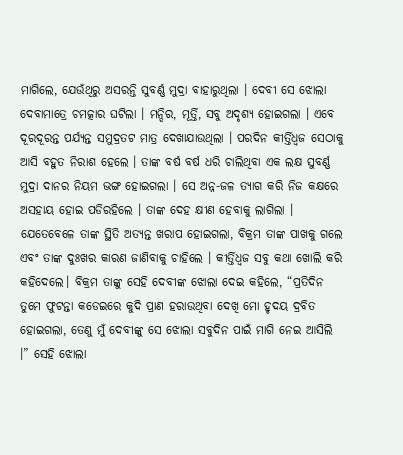ମାଗିଲେ, ଯେଉଁଥିରୁ ଅସରନ୍ତି ସୁବର୍ଣ୍ଣ ମୁଦ୍ରା ବାହାରୁଥିଲା । ଦେବୀ ସେ ଝୋଲା ଦେବାମାତ୍ରେ ଚମତ୍କାର ଘଟିଲା । ମନ୍ଦିର, ମୂର୍ତ୍ତି, ସବୁ ଅଦୃଶ୍ୟ ହୋଇଗଲା । ଏବେ ଦୂରଦୂରନ୍ତ ପର୍ଯ୍ୟନ୍ତ ସମୁଦ୍ରତଟ ମାତ୍ର ଦେଖାଯାଉଥିଲା । ପରଦିନ କୀର୍ତ୍ତିଧ୍ୱଜ ସେଠାକୁ ଆସି ବହୁତ ନିରାଶ ହେଲେ । ତାଙ୍କ ବର୍ଷ ବର୍ଷ ଧରି ଚାଲିଥିବା ଏକ ଲକ୍ଷ ସୁବର୍ଣ୍ଣ ମୁଦ୍ରା ଦାନର ନିୟମ ଭଙ୍ଗ ହୋଇଗଲା । ସେ ଅନ୍ନ-ଜଳ ତ୍ୟାଗ କରି ନିଜ କକ୍ଷରେ ଅସହାୟ ହୋଇ ପଡିରହିଲେ । ତାଙ୍କ ଦେହ କ୍ଷୀଣ ହେବାକୁ ଲାଗିଲା । ଯେତେବେଳେ ତାଙ୍କ ସ୍ଥିତି ଅତ୍ୟନ୍ତ ଖରାପ ହୋଇଗଲା, ବିକ୍ରମ ତାଙ୍କ ପାଖକୁ ଗଲେ ଏବଂ ତାଙ୍କ ଦୁଃଖର କାରଣ ଜାଣିବାକୁ ଚାହିଲେ । କୀର୍ତ୍ତିଧ୍ୱଜ ସବୁ କଥା ଖୋଲି କରି କହିଦେଲେ। ବିକ୍ରମ ତାଙ୍କୁ ସେହି ଦେବୀଙ୍କ ଝୋଲା ଦେଇ କହିଲେ, “ପ୍ରତିଦିନ ତୁମେ ଫୁଟନ୍ତା କଡେଇରେ କୁଦି ପ୍ରାଣ ହରାଉଥିବା ଦେଖି ମୋ ହୃଦୟ ଦ୍ରବିତ ହୋଇଗଲା, ତେଣୁ ମୁଁ ଦେବୀଙ୍କୁ ସେ ଝୋଲା ସବୁଦିନ ପାଇଁ ମାଗି ନେଇ ଆସିଲି ।” ସେହି ଝୋଲା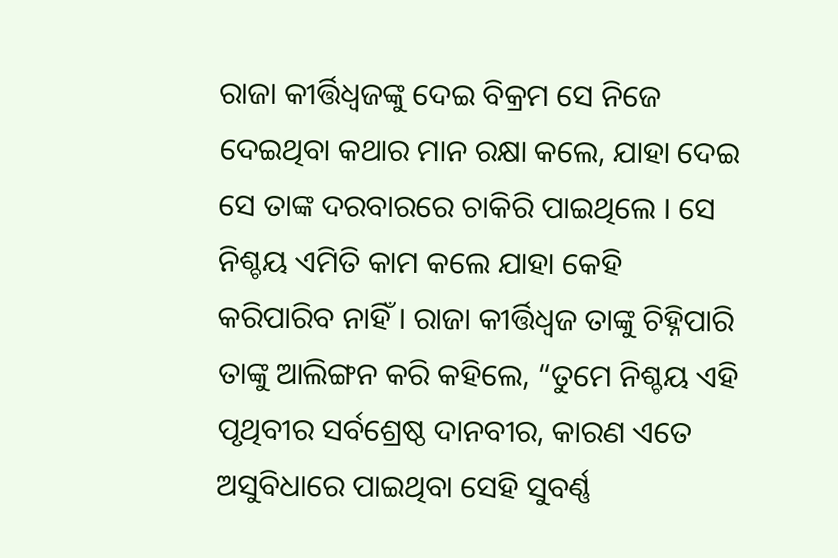ରାଜା କୀର୍ତ୍ତିଧ୍ୱଜଙ୍କୁ ଦେଇ ବିକ୍ରମ ସେ ନିଜେ ଦେଇଥିବା କଥାର ମାନ ରକ୍ଷା କଲେ, ଯାହା ଦେଇ ସେ ତାଙ୍କ ଦରବାରରେ ଚାକିରି ପାଇଥିଲେ । ସେ ନିଶ୍ଚୟ ଏମିତି କାମ କଲେ ଯାହା କେହି କରିପାରିବ ନାହିଁ । ରାଜା କୀର୍ତ୍ତିଧ୍ୱଜ ତାଙ୍କୁ ଚିହ୍ନିପାରି ତାଙ୍କୁ ଆଲିଙ୍ଗନ କରି କହିଲେ, “ତୁମେ ନିଶ୍ଚୟ ଏହି ପୃଥିବୀର ସର୍ବଶ୍ରେଷ୍ଠ ଦାନବୀର, କାରଣ ଏତେ ଅସୁବିଧାରେ ପାଇଥିବା ସେହି ସୁବର୍ଣ୍ଣ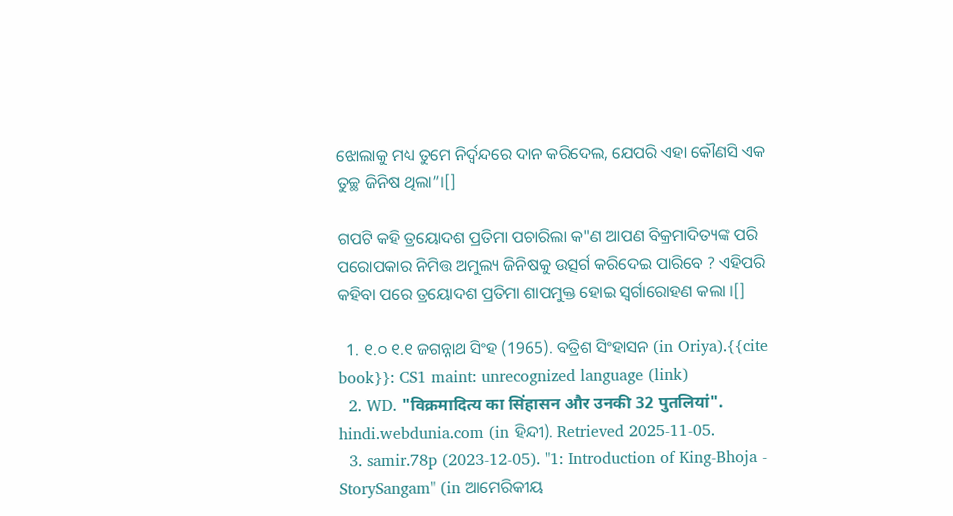ଝୋଲାକୁ ମଧ୍ୟ ତୁମେ ନିର୍ଦ୍ଵନ୍ଦରେ ଦାନ କରିଦେଲ, ଯେପରି ଏହା କୌଣସି ଏକ ତୁଚ୍ଛ ଜିନିଷ ଥିଲା”।[]

ଗପଟି କହି ତ୍ରୟୋଦଶ ପ୍ରତିମା ପଚାରିଲା କ"ଣ ଆପଣ ବିକ୍ରମାଦିତ୍ୟଙ୍କ ପରି ପରୋପକାର ନିମିତ୍ତ ଅମୁଲ୍ୟ ଜିନିଷକୁ ଉତ୍ସର୍ଗ କରିଦେଇ ପାରିବେ ? ଏହିପରି କହିବା ପରେ ତ୍ରୟୋଦଶ ପ୍ରତିମା ଶାପମୁକ୍ତ ହୋଇ ସ୍ଵର୍ଗାରୋହଣ କଲା ।[]

  1. ୧.୦ ୧.୧ ଜଗନ୍ନାଥ ସିଂହ (1965). ବତ୍ରିଶ ସିଂହାସନ (in Oriya).{{cite book}}: CS1 maint: unrecognized language (link)
  2. WD. "विक्रमादित्य का सिंहासन और उनकी 32 पुतलियां". hindi.webdunia.com (in ହିନ୍ଦୀ). Retrieved 2025-11-05.
  3. samir.78p (2023-12-05). "1: Introduction of King-Bhoja - StorySangam" (in ଆମେରିକୀୟ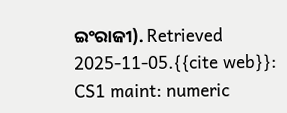ଇଂରାଜୀ). Retrieved 2025-11-05.{{cite web}}: CS1 maint: numeric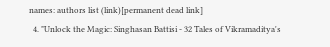names: authors list (link)[permanent dead link]
  4. "Unlock the Magic: Singhasan Battisi - 32 Tales of Vikramaditya's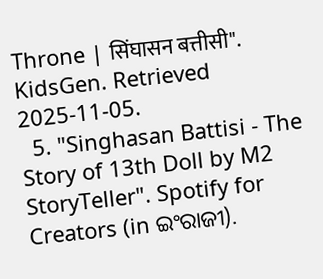Throne | सिंघासन बत्तीसी". KidsGen. Retrieved 2025-11-05.
  5. "Singhasan Battisi - The Story of 13th Doll by M2 StoryTeller". Spotify for Creators (in ଇଂରାଜୀ).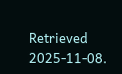Retrieved 2025-11-08.